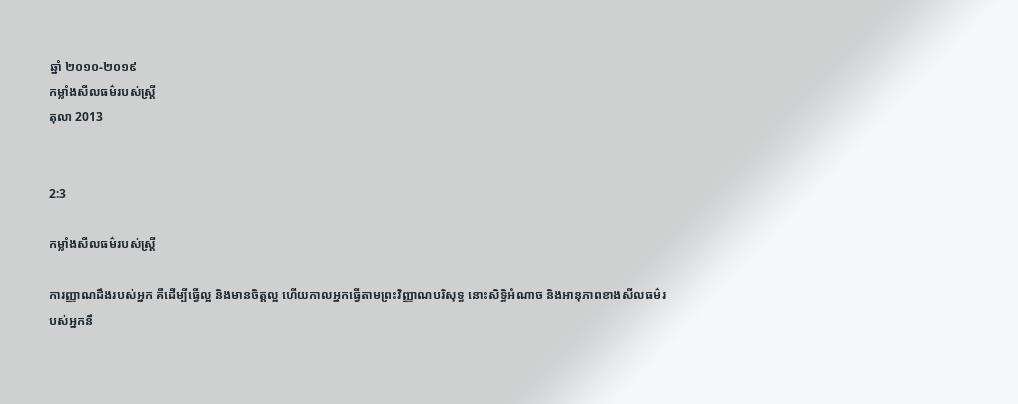ឆ្នាំ ២០១០-២០១៩
កម្លាំងសីលធម៌របស់ស្ត្រី
តុលា 2013


2:3

កម្លាំងសីលធម៌របស់ស្ត្រី

ការញ្ញាណដឹងរបស់អ្នក គឺដើម្បីធ្វើល្អ និងមានចិត្តល្អ ហើយកាលអ្នកធ្វើតាមព្រះវិញ្ញាណបរិសុទ្ធ នោះសិទ្ធិអំណាច និងអានុភាពខាងសីលធម៌របស់អ្នកនឹ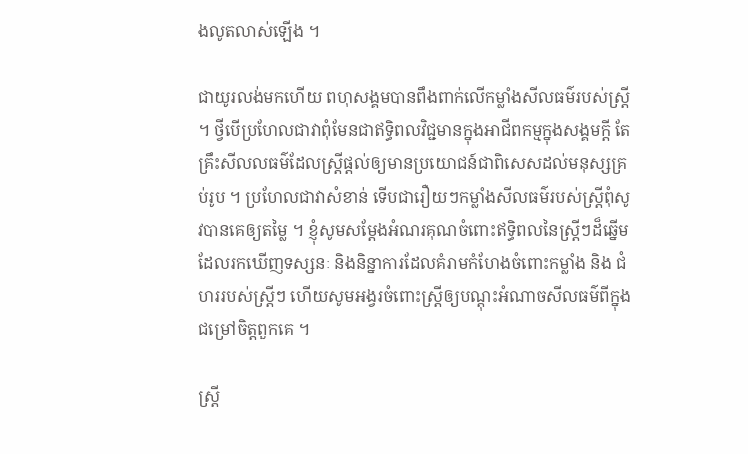ងលូតលាស់ឡើង ។

ជាយូរលង់មកហើយ ពហុសង្គមបានពឹងពាក់លើកម្លាំងសីលធម៌របស់ស្ត្រី ។ ថ្វីបើប្រហែលជាវាពុំមែនជាឥទ្ធិពលវិជ្ជមានក្នុងអាជីពកម្មក្នុងសង្គមក្ដី តែគ្រឹះសីលលធម៌ដែលស្ត្រីផ្តល់ឲ្យមានប្រយោជន៍ជាពិសេសដល់មនុស្សគ្រប់រូប ។ ប្រហែលជាវាសំខាន់ ទើបជារឿយៗកម្លាំងសីលធម៌របស់ស្ត្រីពុំសូវបានគេឲ្យតម្លៃ ។ ខ្ញុំសូមសម្ដែងអំណរគុណចំពោះឥទ្ធិពលនៃស្ត្រីៗដ៏ឆ្នើម ដែលរកឃើញទស្សនៈ និងនិន្នាការដែលគំរាមកំហែងចំពោះកម្លាំង និង ជំហររបស់ស្ត្រីៗ ហើយសូមអង្វរចំពោះស្រ្តីឲ្យបណ្តុះអំណាចសីលធម៌ពីក្នុងជម្រៅចិត្តពួកគេ ។

ស្ត្រី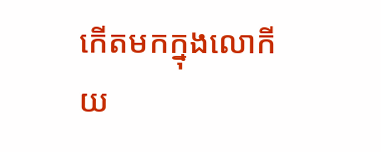កើតមកក្នុងលោកីយ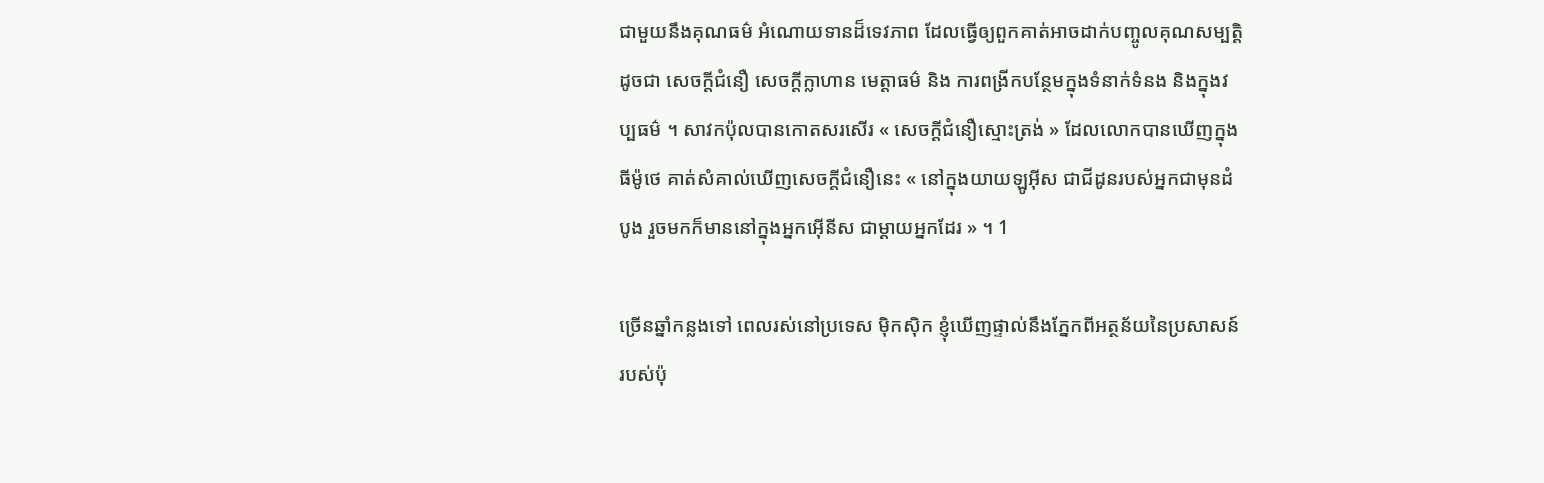ជាមួយនឹងគុណធម៌ អំណោយទានដ៏ទេវភាព ដែលធ្វើឲ្យពួកគាត់អាចដាក់បញ្ចូលគុណសម្បត្តិដូចជា សេចក្តីជំនឿ សេចក្តីក្លាហាន មេត្តាធម៌ និង ការពង្រីកបន្ថែមក្នុងទំនាក់ទំនង និងក្នុងវប្បធម៌ ។ សាវកប៉ុលបានកោតសរសើរ « សេចក្តីជំនឿស្មោះត្រង់ » ដែលលោកបានឃើញក្នុងធីម៉ូថេ គាត់សំគាល់ឃើញសេចក្តីជំនឿនេះ « នៅក្នុងយាយឡូអ៊ីស ជាជីដូនរបស់អ្នកជាមុនដំបូង រួចមកក៏មាននៅក្នុងអ្នកអ៊ើនីស ជាម្ដាយអ្នកដែរ » ។ 1

ច្រើនឆ្នាំកន្លងទៅ ពេលរស់នៅប្រទេស ម៉ិកស៊ិក ខ្ញុំឃើញផ្ទាល់នឹងភ្នែកពីអត្ថន័យនៃប្រសាសន៍របស់ប៉ុ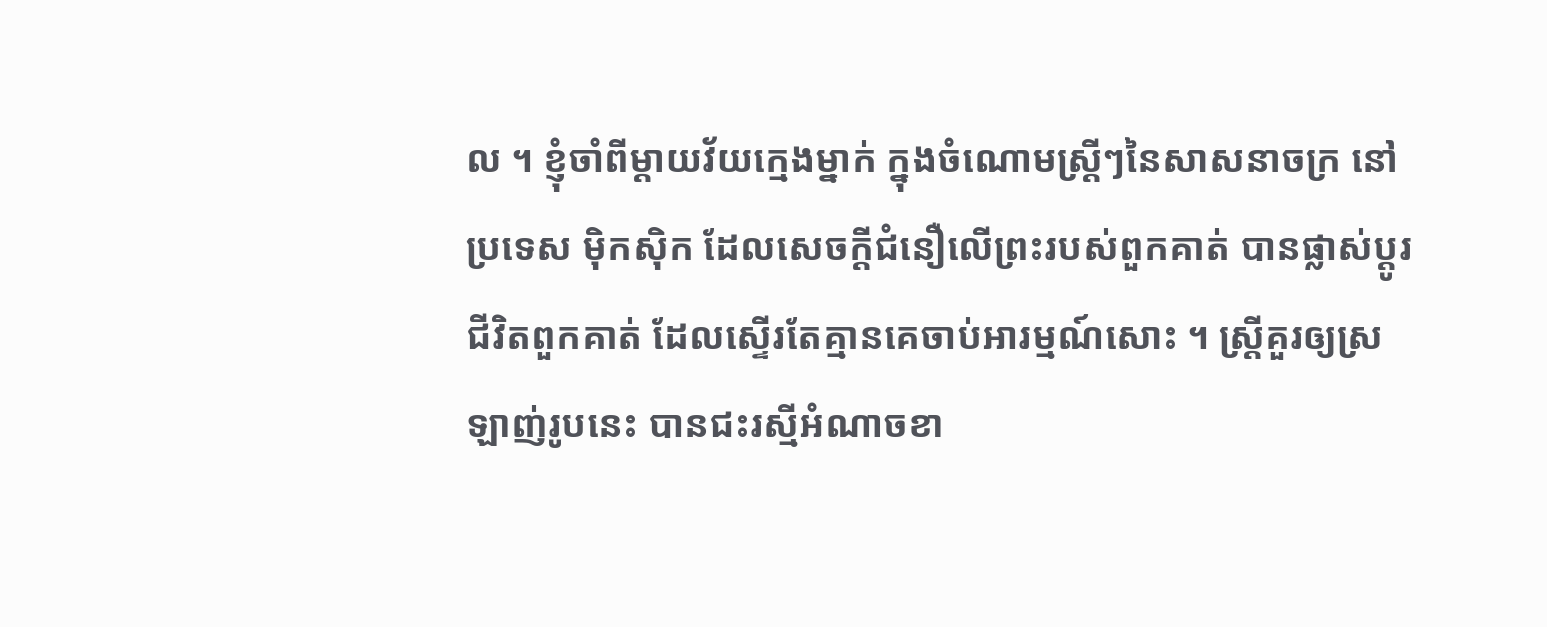ល ។ ខ្ញុំចាំពីម្តាយវ័យក្មេងម្នាក់ ក្នុងចំណោមស្ត្រីៗនៃសាសនាចក្រ នៅប្រទេស ម៉ិកស៊ិក ដែលសេចក្តីជំនឿលើព្រះរបស់ពួកគាត់ បានផ្លាស់ប្តូរជីវិតពួកគាត់ ដែលស្ទើរតែគ្មានគេចាប់អារម្មណ៍សោះ ។ ស្រ្តីគួរឲ្យស្រឡាញ់រូបនេះ បានជះរស្មីអំណាចខា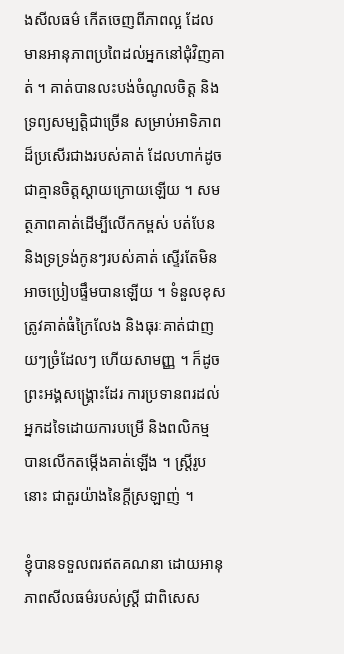ងសីលធម៌ កើតចេញពីភាពល្អ ដែលមានអានុភាពប្រពៃដល់អ្នកនៅជុំវិញគាត់ ។ គាត់បានលះបង់ចំណូលចិត្ត និងទ្រព្យសម្បត្តិជាច្រើន សម្រាប់អាទិភាពដ៏ប្រសើរជាងរបស់គាត់ ដែលហាក់ដូចជាគ្មានចិត្តស្តាយក្រោយឡើយ ។ សមត្ថភាពគាត់ដើម្បីលើកកម្ពស់ បត់បែន និងទ្រទ្រង់កូនៗរបស់គាត់ ស្ទើរតែមិនអាចប្រៀបផ្ទឹមបានឡើយ ។ ទំនួលខុសត្រូវគាត់ធំក្រៃលែង និងធុរៈគាត់ជាញយៗច្រំដែលៗ ហើយសាមញ្ញ ។ ក៏ដូចព្រះអង្គសង្គ្រោះដែរ ការប្រទានពរដល់អ្នកដទៃដោយការបម្រើ និងពលិកម្ម បានលើកតម្កើងគាត់ឡើង ។ ស្ត្រីរូបនោះ ជាតួរយ៉ាងនៃក្តីស្រឡាញ់ ។

ខ្ញុំបានទទួលពរឥតគណនា ដោយអានុភាពសីលធម៌របស់ស្ត្រី ជាពិសេស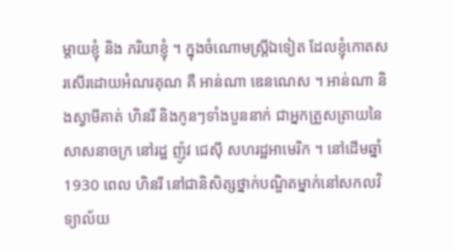ម្តាយខ្ញុំ និង ភរិយាខ្ញុំ ។ ក្នុងចំណោមស្ត្រីឯទៀត ដែលខ្ញុំកោតសរសើរដោយអំណរគុណ គឺ អាន់ណា ឌេនណេស ។ អាន់ណា និងស្វាមីគាត់ ហិនរី និងកូនៗទាំងបួននាក់ ជាអ្នកត្រួសត្រាយនៃសាសនាចក្រ នៅរដ្ឋ ញ៉ូវ ជេស៊ី សហរដ្ឋអាមេរិក ។ នៅដើមឆ្នាំ 1930 ពេល ហិនរី នៅជានិសិត្សថ្នាក់បណ្ឌិតម្នាក់នៅសកលវិទ្យាល័យ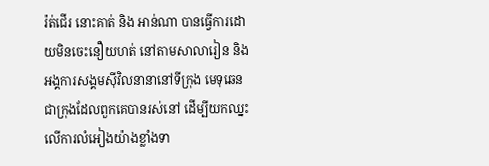រ៉ត់ជើរ នោះគាត់ និង អាន់ណា បានធ្វើការដោយមិនចេះនឿយហត់ នៅតាមសាលារៀន និងអង្គការសង្គមស៊ីវិលនានានៅទីក្រុង មេទុឆេន ជាក្រុងដែលពួកគេបានរស់នៅ ដើម្បីយកឈ្នះលើការលំអៀងយ៉ាងខ្លាំងទា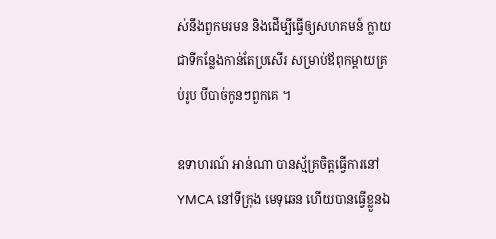ស់នឹងពួកមរមន និងដើម្បីធ្វើឲ្យសហគមន៍ ក្លាយជាទីកន្លែងកាន់តែប្រសើរ សម្រាប់ឪពុកម្ដាយគ្រប់រូប បីបាច់កូនៗពួកគេ ។

ឧទាហរណ៍ អាន់ណា បានស្ម័គ្រចិត្តធ្វើការនៅ YMCA នៅទីក្រុង មេទុឆេន ហើយបានធ្វើខ្លួនឯ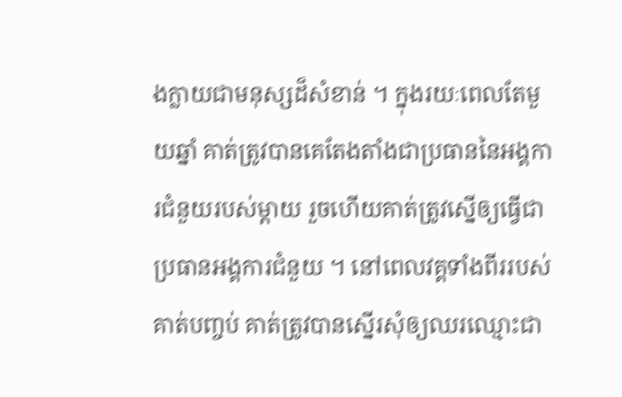ងក្លាយជាមនុស្សដ៏សំខាន់ ។ ក្នុងរយៈពេលតែមួយឆ្នាំ គាត់ត្រូវបានគេតែងតាំងជាប្រធាននៃអង្គការជំនួយរបស់ម្ដាយ រួចហើយគាត់ត្រូវស្នើឲ្យធ្វើជាប្រធានអង្គការជំនួយ ។ នៅពេលវគ្គទាំងពីររបស់គាត់បញ្ចប់ គាត់ត្រូវបានស្នើរសុំឲ្យឈរឈ្មោះជា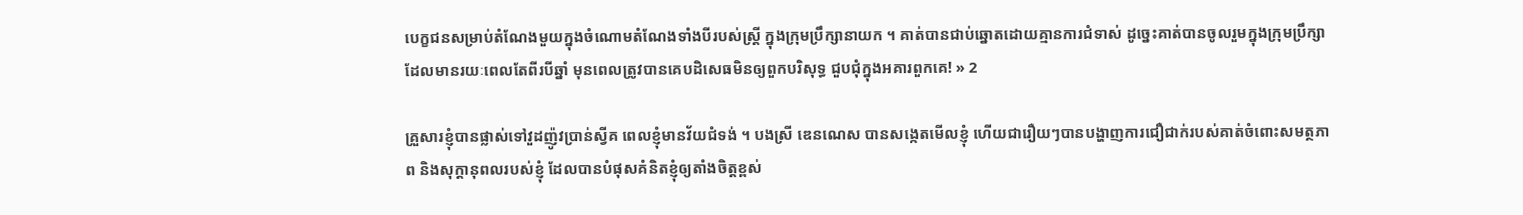បេក្ខជនសម្រាប់តំណែងមួយក្នុងចំណោមតំណែងទាំងបីរបស់ស្ត្រី ក្នុងក្រុមប្រឹក្សានាយក ។ គាត់បានជាប់ឆ្នោតដោយគ្មានការជំទាស់ ដូច្នេះគាត់បានចូលរួមក្នុងក្រុមប្រឹក្សា ដែលមានរយៈពេលតែពីរបីឆ្នាំ មុនពេលត្រូវបានគេបដិសេធមិនឲ្យពួកបរិសុទ្ធ ជួបជុំក្នុងអគារពួកគេ! » 2

គ្រួសារខ្ញុំបានផ្លាស់ទៅវួដញ៉ូវប្រាន់ស្វីគ ពេលខ្ញុំមានវ័យជំទង់ ។ បងស្រី ឌេនណេស បានសង្កេតមើលខ្ញុំ ហើយជារឿយៗបានបង្ហាញការជឿជាក់របស់គាត់ចំពោះសមត្ថភាព និងសុក្ដានុពលរបស់ខ្ញុំ ដែលបានបំផុសគំនិតខ្ញុំឲ្យតាំងចិត្តខ្ពស់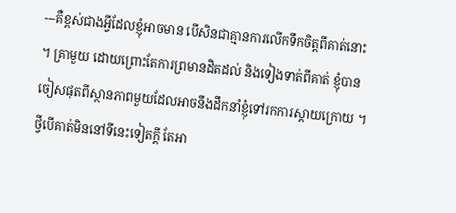---គឺខ្ពស់ជាងអ្វីដែលខ្ញុំអាចមាន បើសិនជាគ្មានការលើកទឹកចិត្តពីគាត់នោះ ។ គ្រាមួយ ដោយព្រោះតែការព្រមានដិតដល់ និងទៀងទាត់ពីគាត់ ខ្ញុំបានចៀសផុតពីស្ថានភាពមួយដែលអាចនឹងដឹកនាំខ្ញុំទៅរកការស្ដាយក្រោយ ។ ថ្វីបើគាត់មិននៅទីនេះទៀតក្ដី តែអា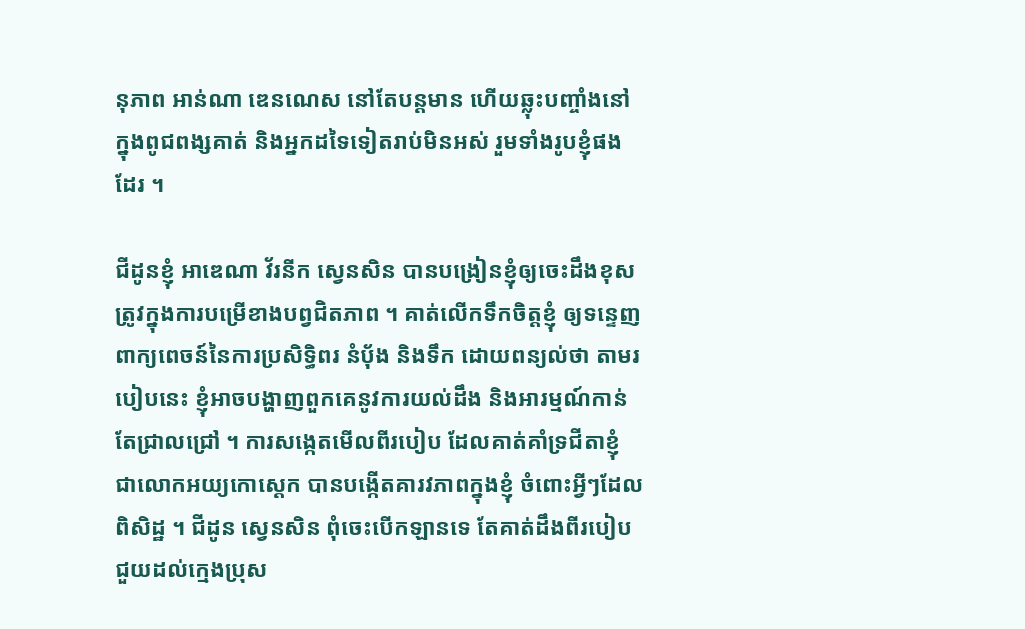នុភាព អាន់ណា ឌេនណេស នៅតែបន្តមាន ហើយឆ្លុះបញ្ចាំងនៅក្នុងពូជពង្សគាត់ និងអ្នកដទៃទៀតរាប់មិនអស់ រួមទាំងរូបខ្ញុំផងដែរ ។

ជីដូនខ្ញុំ អាឌេណា វ័រនីក ស្វេនសិន បានបង្រៀនខ្ញុំឲ្យចេះដឹងខុសត្រូវក្នុងការបម្រើខាងបព្វជិតភាព ។ គាត់លើកទឹកចិត្តខ្ញុំ ឲ្យទន្ទេញពាក្យពេចន៍នៃការប្រសិទ្ធិពរ នំបុ័ង និងទឹក ដោយពន្យល់ថា តាមរបៀបនេះ ខ្ញុំអាចបង្ហាញពួកគេនូវការយល់ដឹង និងអារម្មណ៍កាន់តែជ្រាលជ្រៅ ។ ការសង្កេតមើលពីរបៀប ដែលគាត់គាំទ្រជីតាខ្ញុំ ជាលោកអយ្យកោស្តេក បានបង្កើតគារវភាពក្នុងខ្ញុំ ចំពោះអ្វីៗដែលពិសិដ្ឋ ។ ជីដូន ស្វេនសិន ពុំចេះបើកឡានទេ តែគាត់ដឹងពីរបៀបជួយដល់ក្មេងប្រុស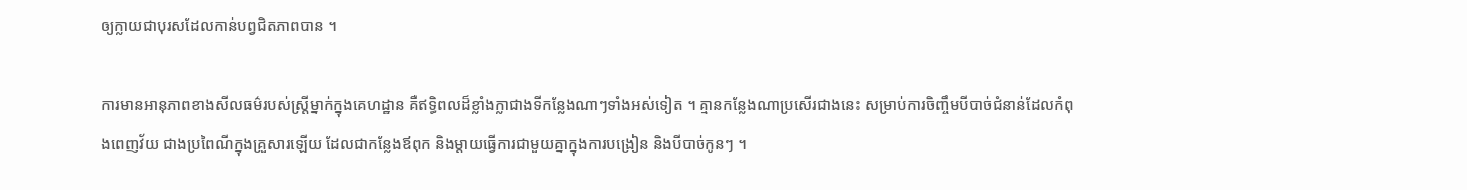ឲ្យក្លាយជាបុរសដែលកាន់បព្វជិតភាពបាន ។

ការមានអានុភាពខាងសីលធម៌របស់ស្ត្រីម្នាក់ក្នុងគេហដ្ឋាន គឺឥទ្ធិពលដ៏ខ្លាំងក្លាជាងទីកន្លែងណាៗទាំងអស់ទៀត ។ គ្មានកន្លែងណាប្រសើរជាងនេះ សម្រាប់ការចិញ្ចឹមបីបាច់ជំនាន់ដែលកំពុងពេញវ័យ ជាងប្រពៃណីក្នុងគ្រួសារឡើយ ដែលជាកន្លែងឪពុក និងម្ដាយធ្វើការជាមួយគ្នាក្នុងការបង្រៀន និងបីបាច់កូនៗ ។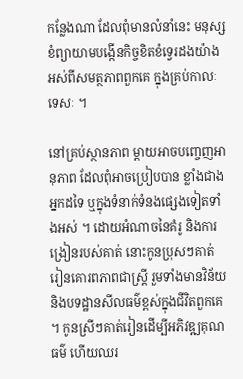កន្លែងណា ដែលពុំមានលំនាំនេះ មនុស្សខំព្យាយាមបង្កើនកិច្ចខិតខំទេ្វរដងយ៉ាងអស់ពីសមត្ថភាពពួកគេ ក្នុងគ្រប់កាលៈទេសៈ ។

នៅគ្រប់ស្ថានភាព ម្តាយអាចបញ្ចេញអានុភាព ដែលពុំអាចប្រៀបបាន ខ្លាំងជាងអ្នកដទៃ ឬក្នុងទំនាក់ទំនងផ្សេងទៀតទាំងអស់ ។ ដោយអំណាចនៃគំរូ និងការង្រៀនរបស់គាត់ នោះកូនប្រុសៗគាត់ រៀនគោរពភាពជាស្ត្រី រួមទាំងមានវិន័យ និងបទដ្ឋានសីលធម៌ខ្ពស់ក្នុងជីវិតពួកគេ ។ កូនស្រីៗគាត់រៀនដើម្បីអភិវឌ្ឍគុណធម៌ ហើយឈរ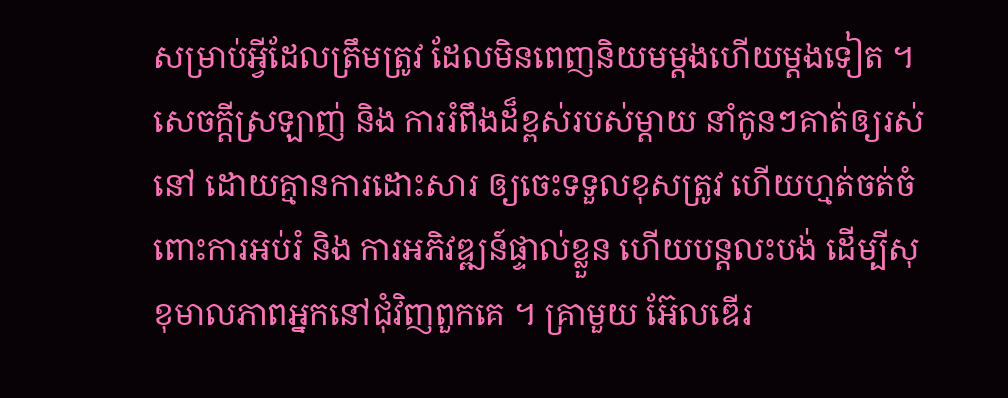សម្រាប់អ្វីដែលត្រឹមត្រូវ ដែលមិនពេញនិយមម្ដងហើយម្ដងទៀត ។ សេចក្ដីស្រឡាញ់ និង ការរំពឹងដ៏ខ្ពស់របស់ម្តាយ នាំកូនៗគាត់ឲ្យរស់នៅ ដោយគ្មានការដោះសារ ឲ្យចេះទទួលខុសត្រូវ ហើយហ្មត់ចត់ចំពោះការអប់រំ និង ការអភិវឌ្ឍន៍ផ្ទាល់ខ្លួន ហើយបន្តលះបង់ ដើម្បីសុខុមាលភាពអ្នកនៅជុំវិញពួកគេ ។ គ្រាមួយ អ៊ែលឌើរ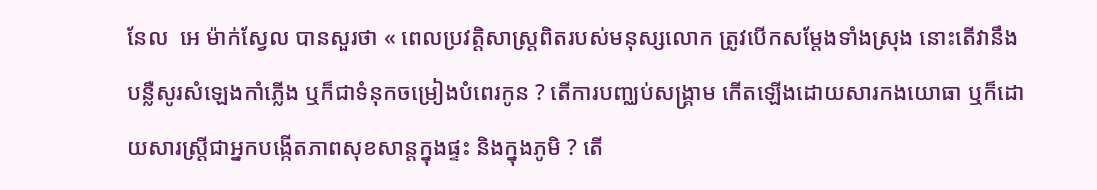នែល  អេ ម៉ាក់ស្វែល បានសួរថា « ពេលប្រវត្តិសាស្ត្រពិតរបស់មនុស្សលោក ត្រូវបើកសម្ដែងទាំងស្រុង នោះតើវានឹងបន្លឺសូរសំឡេងកាំភ្លើង ឬក៏ជាទំនុកចម្រៀងបំពេរកូន ? តើការបញ្ឈប់សង្គ្រាម កើតឡើងដោយសារកងយោធា ឬក៏ដោយសារស្រ្តីជាអ្នកបង្កើតភាពសុខសាន្តក្នុងផ្ទះ និងក្នុងភូមិ ? តើ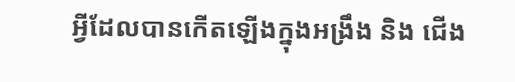អ្វីដែលបានកើតឡើងក្នុងអង្រឹង និង ជើង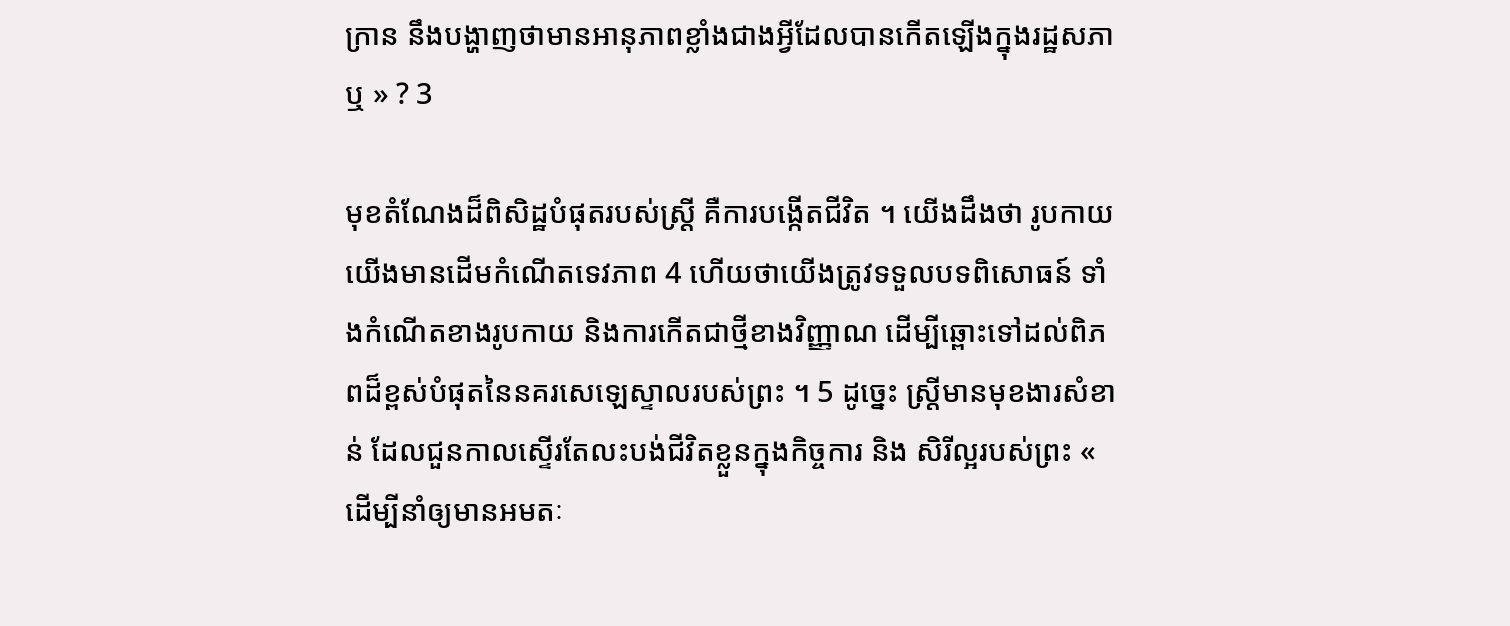ក្រាន នឹងបង្ហាញថាមានអានុភាពខ្លាំងជាងអ្វីដែលបានកើតឡើងក្នុងរដ្ឋសភាឬ » ? 3

មុខតំណែងដ៏ពិសិដ្ឋបំផុតរបស់ស្ត្រី គឺការបង្កើតជីវិត ។ យើងដឹងថា រូបកាយយើងមានដើមកំណើតទេវភាព 4 ហើយថាយើងត្រូវទទួលបទពិសោធន៍ ទាំងកំណើតខាងរូបកាយ និងការកើតជាថ្មីខាងវិញ្ញាណ ដើម្បីឆ្ពោះទៅដល់ពិភពដ៏ខ្ពស់បំផុតនៃនគរសេឡេស្ទាលរបស់ព្រះ ។ 5 ដូច្នេះ ស្ត្រីមានមុខងារសំខាន់ ដែលជួនកាលស្ទើរតែលះបង់ជីវិតខ្លួនក្នុងកិច្ចការ និង សិរីល្អរបស់ព្រះ « ដើម្បីនាំឲ្យមានអមតៈ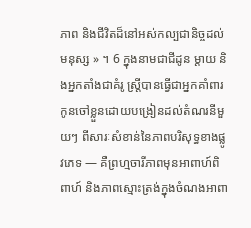ភាព និងជីវិតដ៏នៅអស់កល្បជានិច្ចដល់មនុស្ស » ។ 6 ក្នុងនាមជាជីដូន ម្តាយ និងអ្នកតាំងជាគំរូ ស្ត្រីបានធ្វើជាអ្នកគាំពារកូនចៅខ្លួនដោយបង្រៀនដល់តំណរនីមួយៗ ពីសារៈសំខាន់នៃភាពបរិសុទ្ធខាងផ្លូវភេទ — គឺព្រហ្មចារីភាពមុនអាពាហ៍ពិពាហ៍ និងភាពស្មោះត្រង់ក្នុងចំណងអាពា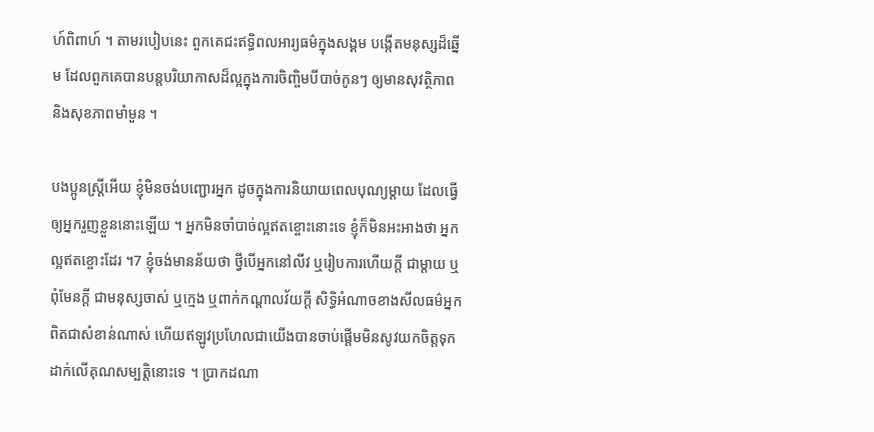ហ៍ពិពាហ៍ ។ តាមរបៀបនេះ ពួកគេជះឥទ្ធិពលអារ្យធម៌ក្នុងសង្គម បង្កើតមនុស្សដ៏ឆ្នើម ដែលពួកគេបានបន្តបរិយាកាសដ៏ល្អក្នុងការចិញ្ចិមបីបាច់កូនៗ ឲ្យមានសុវត្ថិភាព និងសុខភាពមាំមួន ។

បងប្អូនស្រ្តីអើយ ខ្ញុំមិនចង់បញ្ជោរអ្នក ដូចក្នុងការនិយាយពេលបុណ្យម្តាយ ដែលធ្វើឲ្យអ្នករួញខ្លួននោះឡើយ ។ អ្នកមិនចាំបាច់ល្អឥតខ្ចោះនោះទេ ខ្ញុំក៏មិនអះអាងថា អ្នកល្អឥតខ្ចោះដែរ ។7 ខ្ញុំចង់មានន័យថា ថ្វីបើអ្នកនៅលីវ ឬរៀបការហើយក្ដី ជាម្តាយ ឬពុំមែនក្ដី ជាមនុស្សចាស់ ឬក្មេង ឬពាក់កណ្ដាលវ័យក្ដី សិទ្ធិអំណាចខាងសីលធម៌អ្នក ពិតជាសំខាន់ណាស់ ហើយឥឡូវប្រហែលជាយើងបានចាប់ផ្តើមមិនសូវយកចិត្តទុកដាក់លើគុណសម្បត្តិនោះទេ ។ ប្រាកដណា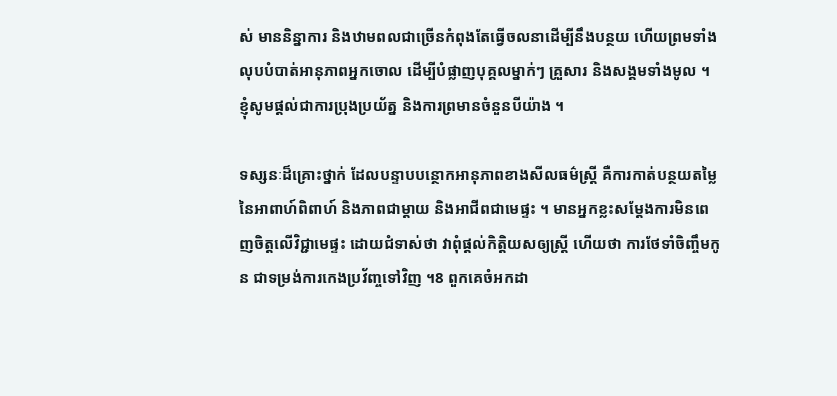ស់ មាននិន្នាការ និងឋាមពលជាច្រើនកំពុងតែធ្វើចលនាដើម្បីនឹងបន្ថយ ហើយព្រមទាំងលុបបំបាត់អានុភាពអ្នកចោល ដើម្បីបំផ្លាញបុគ្គលម្នាក់ៗ គ្រួសារ និងសង្គមទាំងមូល ។ ខ្ញុំសូមផ្តល់ជាការប្រុងប្រយ័ត្ន និងការព្រមានចំនួនបីយ៉ាង ។

ទស្សនៈដ៏គ្រោះថ្នាក់ ដែលបន្ទាបបន្ថោកអានុភាពខាងសីលធម៌ស្ត្រី គឺការកាត់បន្ថយតម្លៃនៃអាពាហ៍ពិពាហ៍ និងភាពជាម្តាយ និងអាជីពជាមេផ្ទះ ។ មានអ្នកខ្លះសម្ដែងការមិនពេញចិត្តលើវិជ្ជាមេផ្ទះ ដោយជំទាស់ថា វាពុំផ្ដល់កិត្តិយសឲ្យស្ត្រី ហើយថា ការថែទាំចិញ្ចឹមកូន ជាទម្រង់ការកេងប្រវ័ញ្ចទៅវិញ ។8 ពួកគេចំអកដា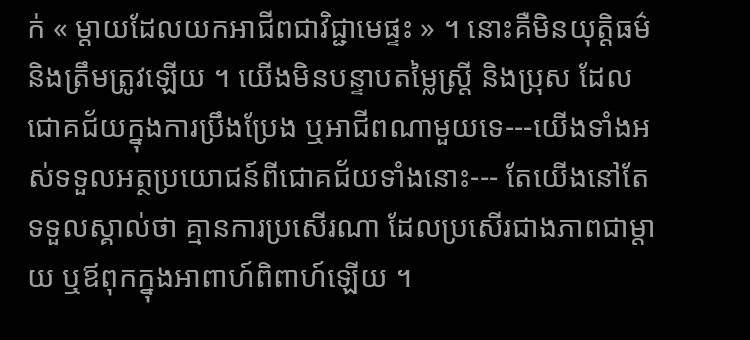ក់ « ម្ដាយដែលយកអាជីពជាវិជ្ជាមេផ្ទះ » ។ នោះគឺមិនយុត្តិធម៌ និងត្រឹមត្រូវឡើយ ។ យើងមិនបន្ទាបតម្លៃស្ត្រី និងប្រុស ដែលជោគជ័យក្នុងការប្រឹងប្រែង ឬអាជីពណាមួយទេ---យើងទាំងអស់ទទួលអត្ថប្រយោជន៍ពីជោគជ័យទាំងនោះ--- តែយើងនៅតែទទួលស្គាល់ថា គ្មានការប្រសើរណា ដែលប្រសើរជាងភាពជាម្តាយ ឬឪពុកក្នុងអាពាហ៍ពិពាហ៍ឡើយ ។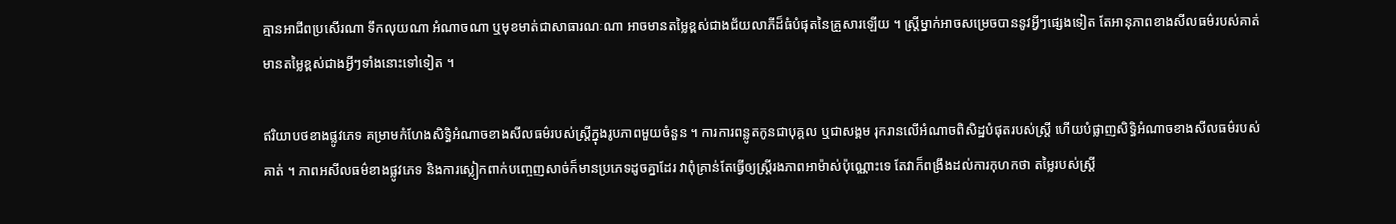គ្មានអាជីពប្រសើរណា ទឹកលុយណា អំណាចណា ឬមុខមាត់ជាសាធារណៈណា អាចមានតម្លៃខ្ពស់ជាងជ័យលាភីដ៏ធំបំផុតនៃគ្រួសារឡើយ ។ ស្ត្រីម្នាក់អាចសម្រេចបាននូវអ្វីៗផ្សេងទៀត តែអានុភាពខាងសីលធម៌របស់គាត់ មានតម្លៃខ្ពស់ជាងអ្វីៗទាំងនោះទៅទៀត ។

ឥរិយាបថខាងផ្លូវភេទ គម្រាមកំហែងសិទ្ធិអំណាចខាងសីលធម៌របស់ស្ត្រីក្នុងរូបភាពមួយចំនួន ។ ការការពន្លូតកូនជាបុគ្គល ឬជាសង្គម រុករានលើអំណាចពិសិដ្ឋបំផុតរបស់ស្ត្រី ហើយបំផ្លាញសិទ្ធិអំណាចខាងសីលធម៌របស់គាត់ ។ ភាពអសីលធម៌ខាងផ្លូវភេទ និងការស្លៀកពាក់បញ្ចេញសាច់ក៏មានប្រភេទដូចគ្នាដែរ វាពុំគ្រាន់តែធ្វើឲ្យស្ត្រីរងភាពអាម៉ាស់ប៉ុណ្ណោះទេ តែវាក៏ពង្រឹងដល់ការកុហកថា តម្លៃរបស់ស្ត្រី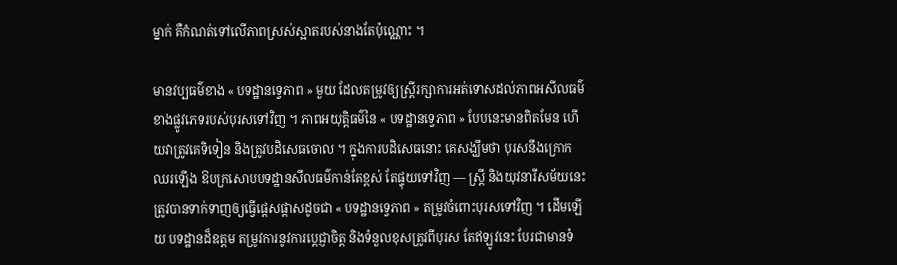ម្នាក់ គឺកំណត់ទៅលើភាពស្រស់ស្អាតរបស់នាងតែប៉ុណ្ណោះ ។

មានវប្បធម៌ខាង « បទដ្ឋានទ្វេភាព » មួយ ដែលតម្រូវឲ្យស្ត្រីរក្សាការអត់ទោសដល់ភាពអសីលធម៌ខាងផ្លូវភេទរបស់បុរសទៅវិញ ។ ភាពអយុត្តិធម៌នៃ « បទដ្ឋានទ្វេភាព » បែបនេះមានពិតមែន ហើយវាត្រូវគេទិទៀន និងត្រូវបដិសេធចោល ។ ក្នុងការបដិសេធនោះ គេសង្ឃឹមថា បុរសនឹងក្រោកឈរឡើង ឱបក្រសោបបទដ្ឋានសីលធម៌កាន់តែខ្ពស់ តែផ្ទុយទៅវិញ — ស្ត្រី និងយុវនារីសម័យនេះ ត្រូវបានទាក់ទាញឲ្យធ្វើផ្តេសផ្តាសដូចជា « បទដ្ឋានទ្វេភាព » តម្រូវចំពោះបុរសទៅវិញ ។ ដើមឡើយ បទដ្ឋានដ៏ឧត្ដម តម្រូវការនូវការប្តេជ្ញាចិត្ត និងទំនួលខុសត្រូវពីបុរស តែឥឡូវនេះ បែរជាមានទំ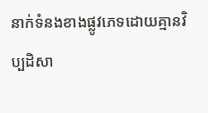នាក់ទំនងខាងផ្លូវភេទដោយគ្មានវិប្បដិសា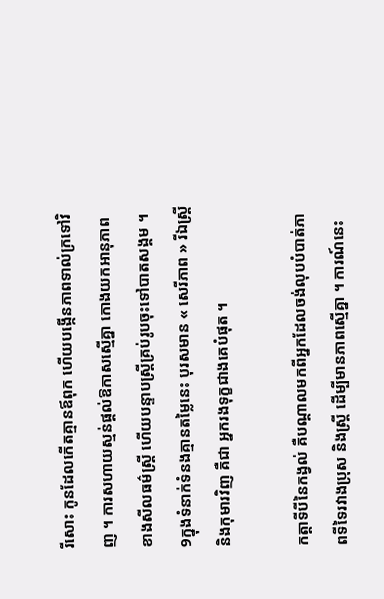រីសោះ កូនដែលកើតគ្មានឪពុក ហើយបង្កើនភាពទាល់ក្រទៅវិញ ។ ការសហាយស្មន់ផ្តល់ឱកាសស្មើគ្នា កោងយកអានុភាពខាងសីលធម៌ស្ត្រី ហើយបន្ទាបស្ត្រីគ្រប់រូបចុះទៅបាតសង្គម ។ 9ក្នុងទំនាក់ទំនងគ្មានតម្លៃនេះ បុរសមាន « សេរីភាព » រីឯស្ត្រី និងកុមារវិញ គឺជា អ្នករងទុក្ខជាងគេបំផុត ។

កត្តាទីបីនៃកង្វល់ គឺបណ្ដាលមកពីអ្នកដែលចង់លុបបំបាត់ភាពទីទៃរវាងប្រុស និងស្រ្តី ដើម្បីមានភាពស្មើគ្នា ។ ការណ៍នេះ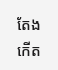តែងកើត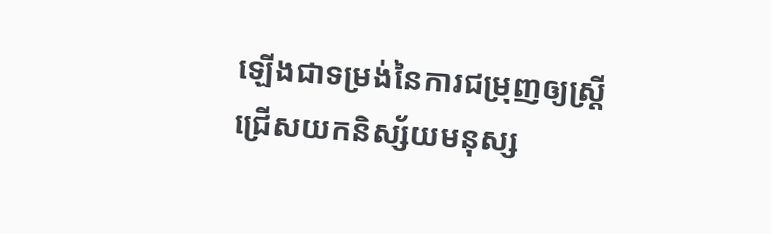ឡើងជាទម្រង់នៃការជម្រុញឲ្យស្ត្រីជ្រើសយកនិស្ស័យមនុស្ស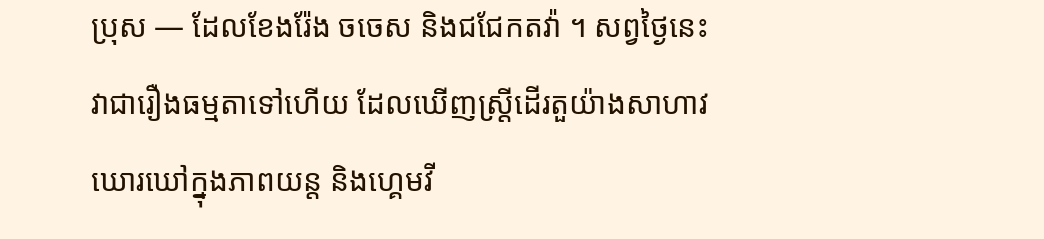ប្រុស — ដែលខែងរ៉ែង ចចេស និងជជែកតវ៉ា ។ សព្វថ្ងៃនេះ វាជារឿងធម្មតាទៅហើយ ដែលឃើញស្ត្រីដើរតួយ៉ាងសាហាវឃោរឃៅក្នុងភាពយន្ត និងហ្គេមវី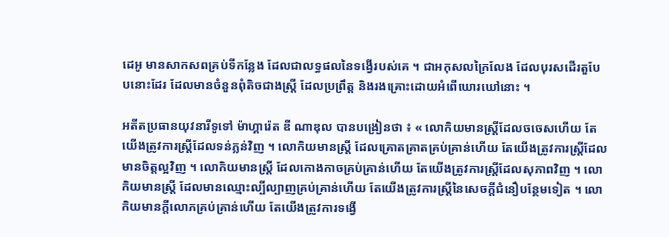ដេអូ មានសាកសពគ្រប់ទីកន្លែង ដែលជាលទ្ធផលនៃទង្វើរបស់គេ ។ ជាអកុសលក្រៃលែង ដែលបុរសដើរតួបែបនោះដែរ ដែលមានចំនួនពុំតិចជាងស្ត្រី ដែលប្រព្រឹត្ត និងរងគ្រោះដោយអំពើឃោរឃៅនោះ ។

អតីតប្រធានយុវនារីទូទៅ ម៉ាហ្គារ៉េត ឌី ណាឌុល បានបង្រៀនថា ៖ « លោកិយមានស្ត្រីដែលចចេសហើយ តែយើងត្រូវការស្ត្រីដែលទន់ភ្លន់វិញ ។ លោកិយមានស្ត្រី ដែលគ្រោតគ្រាតគ្រប់គ្រាន់ហើយ តែយើងត្រូវការស្ត្រីដែលមានចិត្តល្អវិញ ។ លោកិយមានស្ត្រី ដែលកោងកាចគ្រប់គ្រាន់ហើយ តែយើងត្រូវការស្ត្រីដែលសុភាពវិញ ។ លោកិយមានស្ត្រី ដែលមានឈ្មោះល្បីល្បាញគ្រប់គ្រាន់ហើយ តែយើងត្រូវការស្ត្រីនៃសេចក្តីជំនឿបន្ថែមទៀត ។ លោកិយមានក្តីលោភគ្រប់គ្រាន់ហើយ តែយើងត្រូវការទង្វើ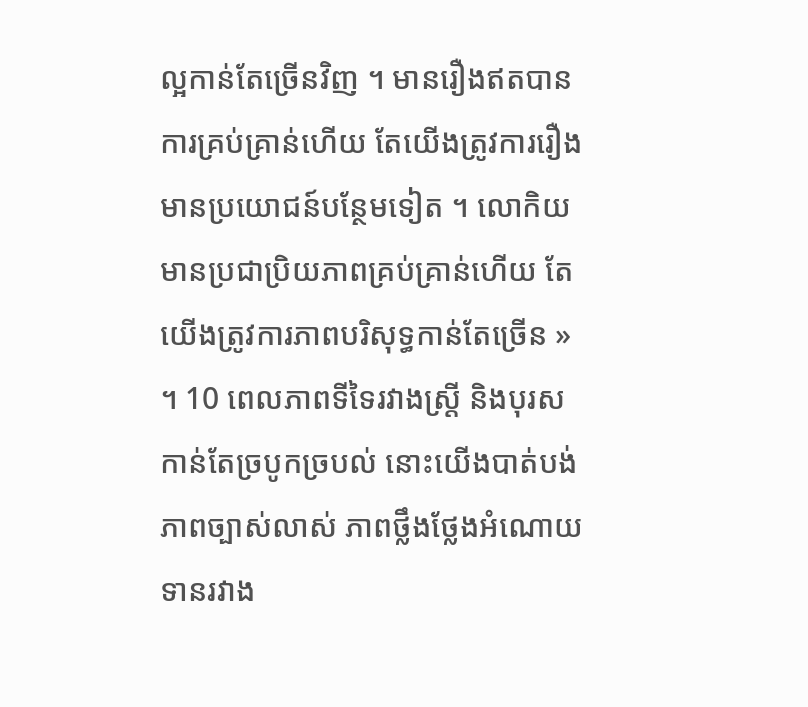ល្អកាន់តែច្រើនវិញ ។ មានរឿងឥតបានការគ្រប់គ្រាន់ហើយ តែយើងត្រូវការរឿងមានប្រយោជន៍បន្ថែមទៀត ។ លោកិយមានប្រជាប្រិយភាពគ្រប់គ្រាន់ហើយ តែយើងត្រូវការភាពបរិសុទ្ធកាន់តែច្រើន » ។ 10 ពេលភាពទីទៃរវាងស្ត្រី និងបុរសកាន់តែច្របូកច្របល់ នោះយើងបាត់បង់ភាពច្បាស់លាស់ ភាពថ្លឹងថ្លែងអំណោយទានរវាង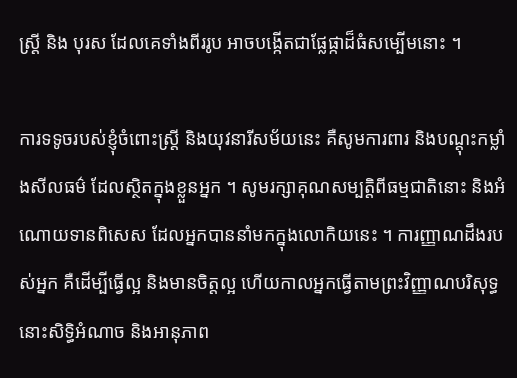ស្ត្រី និង បុរស ដែលគេទាំងពីររូប អាចបង្កើតជាផ្លែផ្កាដ៏ធំសម្បើមនោះ ។

ការទទូចរបស់ខ្ញុំចំពោះស្ត្រី និងយុវនារីសម័យនេះ គឺសូមការពារ និងបណ្តុះកម្លាំងសីលធម៌ ដែលស្ថិតក្នុងខ្លួនអ្នក ។ សូមរក្សាគុណសម្បត្តិពីធម្មជាតិនោះ និងអំណោយទានពិសេស ដែលអ្នកបាននាំមកក្នុងលោកិយនេះ ។ ការញ្ញាណដឹងរបស់អ្នក គឺដើម្បីធ្វើល្អ និងមានចិត្តល្អ ហើយកាលអ្នកធ្វើតាមព្រះវិញ្ញាណបរិសុទ្ធ នោះសិទ្ធិអំណាច និងអានុភាព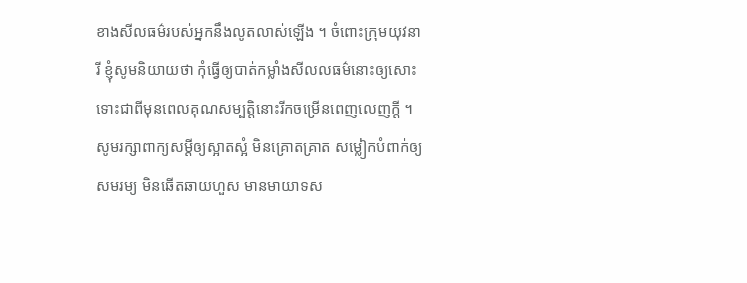ខាងសីលធម៌របស់អ្នកនឹងលូតលាស់ឡើង ។ ចំពោះក្រុមយុវនារី ខ្ញុំសូមនិយាយថា កុំធ្វើឲ្យបាត់កម្លាំងសីលលធម៌នោះឲ្យសោះ ទោះជាពីមុនពេលគុណសម្បត្តិនោះរីកចម្រើនពេញលេញក្ដី ។ សូមរក្សាពាក្យសម្ដីឲ្យស្អាតស្អំ មិនគ្រោតគ្រាត សម្លៀកបំពាក់ឲ្យសមរម្យ មិនឆើតឆាយហួស មានមាយាទស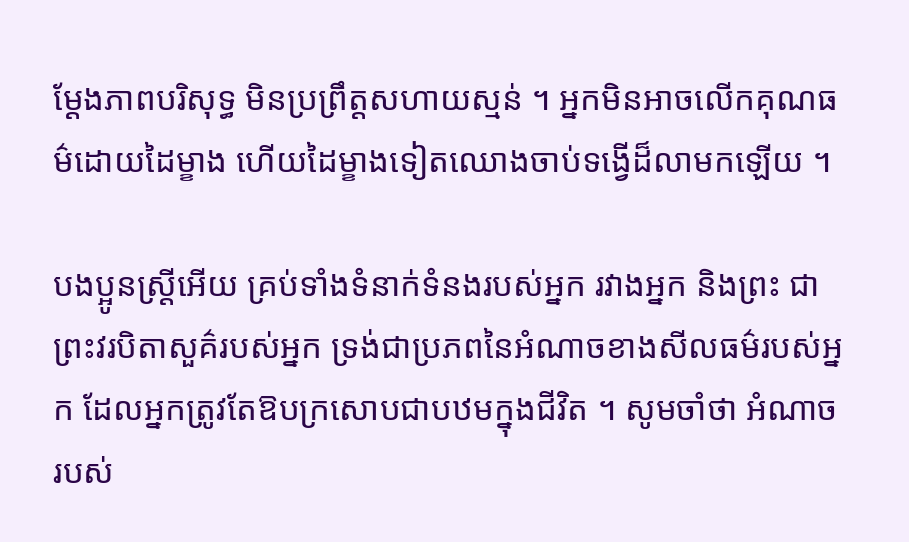ម្ដែងភាពបរិសុទ្ធ មិនប្រព្រឹត្តសហាយស្មន់ ។ អ្នកមិនអាចលើកគុណធម៌ដោយដៃម្ខាង ហើយដៃម្ខាងទៀតឈោងចាប់ទង្វើដ៏លាមកឡើយ ។

បងប្អូនស្ត្រីអើយ គ្រប់ទាំងទំនាក់ទំនងរបស់អ្នក រវាងអ្នក និងព្រះ ជាព្រះវរបិតាសួគ៌របស់អ្នក ទ្រង់ជាប្រភពនៃអំណាចខាងសីលធម៌របស់អ្នក ដែលអ្នកត្រូវតែឱបក្រសោបជាបឋមក្នុងជីវិត ។ សូមចាំថា អំណាចរបស់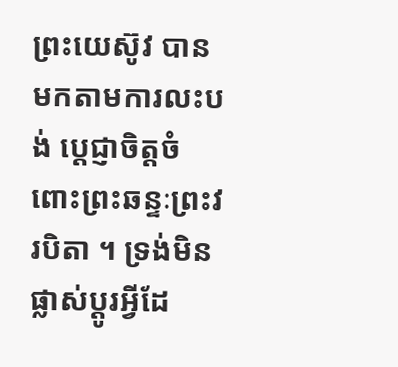ព្រះយេស៊ូវ បានមកតាមការលះបង់ ប្តេជ្ញាចិត្តចំពោះព្រះឆន្ទៈព្រះវរបិតា ។ ទ្រង់មិនផ្លាស់ប្ដូរអ្វីដែ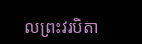លព្រះវរបិតា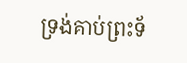ទ្រង់គាប់ព្រះទ័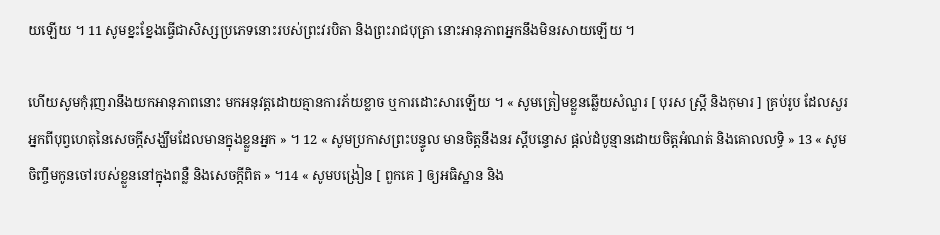យឡើយ ។ 11 សូមខ្នះខ្នែងធ្វើជាសិស្សប្រភេទនោះរបស់ព្រះវរបិតា និងព្រះរាជបុត្រា នោះអានុភាពអ្នកនឹងមិនរសាយឡើយ ។

ហើយសូមកុំរុញរានឹងយកអានុភាពនោះ មកអនុវត្តដោយគ្មានការភ័យខ្លាច ឬការដោះសារឡើយ ។ « សូមត្រៀមខ្លួនឆ្លើយសំណួរ [ បុរស ស្ត្រី និងកុមារ ] គ្រប់រូប ដែលសួរអ្នកពីបុព្វហេតុនៃសេចក្តីសង្ឃឹមដែលមានក្នុងខ្លួនអ្នក » ។ 12 « សូមប្រកាសព្រះបន្ទូល មានចិត្តនឹងនរ ស្តីបន្ទោស ផ្តល់ដំបូន្មានដោយចិត្តអំណត់ និងគោលលទ្ធិ » 13 « សូមចិញ្ចឹមកូនចៅរបស់ខ្លួននៅក្នុងពន្លឺ និងសេចក្ដីពិត » ។14 « សូមបង្រៀន [ ពួកគេ ] ឲ្យអធិស្ឋាន និង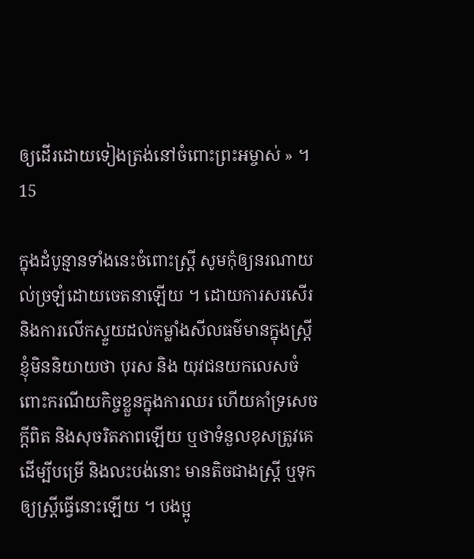ឲ្យដើរដោយទៀងត្រង់នៅចំពោះព្រះអម្ចាស់ » ។ 15

ក្នុងដំបូន្មានទាំងនេះចំពោះស្ត្រី សូមកុំឲ្យនរណាយល់ច្រឡំដោយចេតនាឡើយ ។ ដោយការសរសើរ និងការលើកស្ទួយដល់កម្លាំងសីលធម៌មានក្នុងស្ត្រី ខ្ញុំមិននិយាយថា បុរស និង យុវជនយកលេសចំពោះករណីយកិច្ចខ្លួនក្នុងការឈរ ហើយគាំទ្រសេចក្ដីពិត និងសុចរិតភាពឡើយ ឬថាទំនួលខុសត្រូវគេដើម្បីបម្រើ និងលះបង់នោះ មានតិចជាងស្ត្រី ឬទុកឲ្យស្ត្រីធ្វើនោះឡើយ ។ បងប្អូ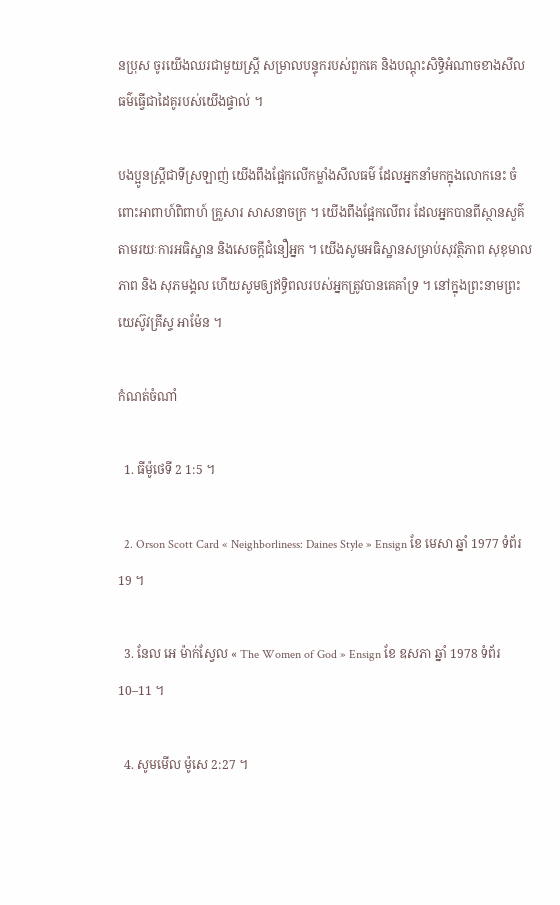នប្រុស ចូរយើងឈរជាមួយស្ត្រី សម្រាលបន្ទុករបស់ពួកគេ និងបណ្តុះសិទ្ធិអំណាចខាងសីលធម៌ធ្វើជាដៃគូរបស់យើងផ្ទាល់ ។

បងប្អូនស្ត្រីជាទីស្រឡាញ់ យើងពឹងផ្អែកលើកម្លាំងសីលធម៌ ដែលអ្នកនាំមកក្នុងលោកនេះ ចំពោះអាពាហ៍ពិពាហ៍ គ្រួសារ សាសនាចក្រ ។ យើងពឹងផ្អែកលើពរ ដែលអ្នកបានពីស្ថានសួគ៌តាមរយៈការអធិស្ឋាន និងសេចក្តីជំនឿអ្នក ។ យើងសូមអធិស្ឋានសម្រាប់សុវត្ថិភាព សុខុមាលភាព និង សុភមង្គល ហើយសូមឲ្យឥទ្ធិពលរបស់អ្នកត្រូវបានគេគាំទ្រ ។ នៅក្នុងព្រះនាមព្រះយេស៊ូវគ្រីស្ទ អាម៉ែន ។

កំណត់ចំណាំ

  1. ធីម៉ូថេទី 2 1:5 ។

  2. Orson Scott Card « Neighborliness: Daines Style » Ensign ខែ មេសា ឆ្នាំ 1977 ទំព័រ 19 ។

  3. នែល អេ ម៉ាក់ស្វែល « The Women of God » Ensign ខែ ឧសភា ឆ្នាំ 1978 ទំព័រ 10–11 ។

  4. សូមមើល ម៉ូសេ 2:27 ។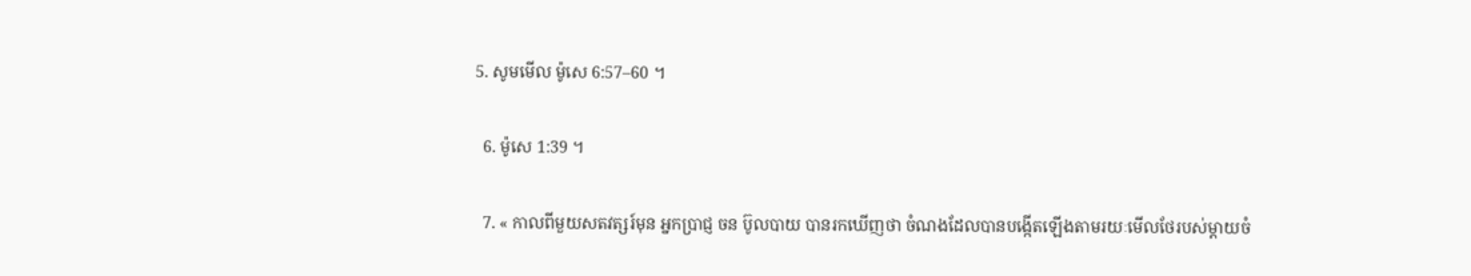5. សូមមើល ម៉ូសេ 6:57–60 ។

  6. ម៉ូសេ 1:39 ។

  7. « កាលពីមួយសតវត្សរ៍មុន អ្នកប្រាជ្ញ ចន ប៊ូលបាយ បានរកឃើញថា ចំណងដែលបានបង្កើតឡើងតាមរយៈមើលថែរបស់ម្ដាយចំ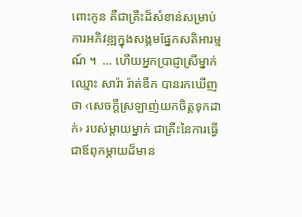ពោះកូន គឺជាគ្រឹះដ៏សំខាន់សម្រាប់ការអភិវឌ្ឍក្នុងសង្គមផ្នែកសតិអារម្មណ៍ ។  … ហើយអ្នកប្រាជ្ញាស្រីម្នាក់ឈ្មោះ សារ៉ា រ៉ាត់ឌីក បានរកឃើញថា ‹សេចក្ដីស្រឡាញ់យកចិត្តទុកដាក់› របស់ម្ដាយម្នាក់ ជាគ្រឹះនៃការធ្វើជាឪពុកម្ដាយដ៏មាន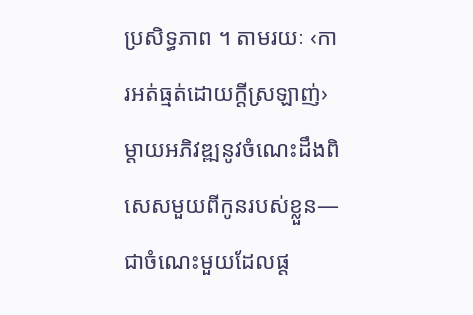ប្រសិទ្ធភាព ។ តាមរយៈ ‹ការអត់ធ្មត់ដោយក្ដីស្រឡាញ់› ម្ដាយអភិវឌ្ឍនូវចំណេះដឹងពិសេសមួយពីកូនរបស់ខ្លួន—ជាចំណេះមួយដែលផ្ដ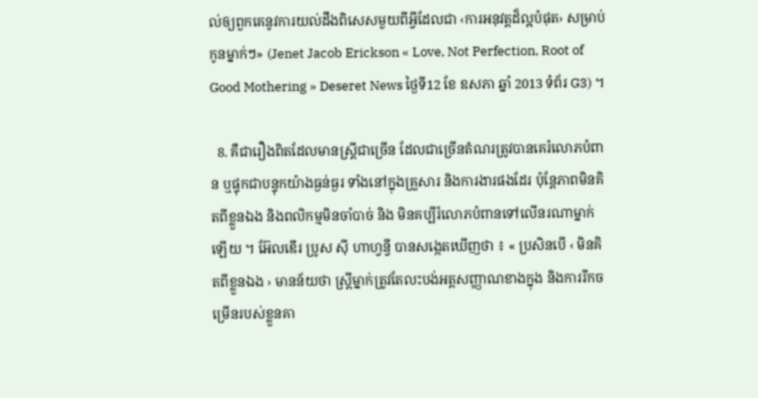ល់ឲ្យពួកគេនូវការយល់ដឹងពិសេសមួយពីអ្វីដែលជា ‹ការអនុវត្តដ៏ល្អបំផុត› សម្រាប់កូនម្នាក់ៗ» (Jenet Jacob Erickson « Love, Not Perfection, Root of Good Mothering » Deseret News ថ្ងៃទី12 ខែ ឧសភា ឆ្នាំ 2013 ទំព័រ G3) ។

  8. គឺជារឿងពិតដែលមានស្ត្រីជាច្រើន ដែលជាច្រើនតំណរត្រូវបានគេរំលោភបំពាន ឬផ្ទុកជាបន្ទុកយ៉ាងធ្ងន់ធ្ងរ ទាំងនៅក្នុងគ្រួសារ និងការងារផងដែរ ប៉ុន្តែភាពមិនគិតពីខ្លួនឯង និងពលិកម្មមិនចាំបាច់ និង មិនគប្បីរំលោភបំពានទៅលើនរណាម្នាក់ឡើយ ។ អ៊ែលឌើរ ប្រូស ស៊ី ហាហ្វន្វី បានសង្កេតឃើញថា ៖ « ប្រសិនបើ ‹ មិនគិតពីខ្លួនឯង › មានន័យថា ស្ត្រីម្នាក់ត្រូវតែលះបង់អត្តសញ្ញាណខាងក្នុង និងការរីកចម្រើនរបស់ខ្លួនគា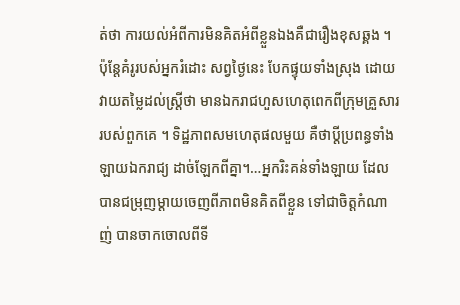ត់ថា ការយល់អំពីការមិនគិតអំពីខ្លួនឯងគឺជារឿងខុសឆ្គង ។ ប៉ុន្តែគំរូរបស់អ្នករំដោះ សព្វថ្ងៃនេះ បែកផ្ទុយទាំងស្រុង ដោយវាយតម្លៃដល់ស្ត្រីថា មានឯករាជហួសហេតុពេកពីក្រុមគ្រួសាររបស់ពួកគេ ។ ទិដ្ឋភាពសមហេតុផលមួយ គឺថាប្តីប្រពន្ធទាំងឡាយឯករាជ្យ ដាច់ឡែកពីគ្នា។…អ្នករិះគន់ទាំងឡាយ ដែលបានជម្រុញម្តាយចេញពីភាពមិនគិតពីខ្លួន ទៅជាចិត្តកំណាញ់ បានចាកចោលពីទី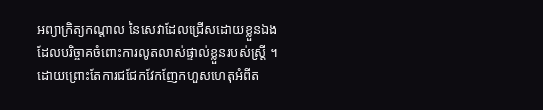អព្យាក្រិត្យកណ្តាល នៃសេវាដែលជ្រើសដោយខ្លួនឯង ដែលបរិច្ចាគចំពោះការលូតលាស់ផ្ទាល់ខ្លួនរបស់ស្ត្រី ។ ដោយព្រោះតែការជជែកវែកញែកហួសហេតុអំពីត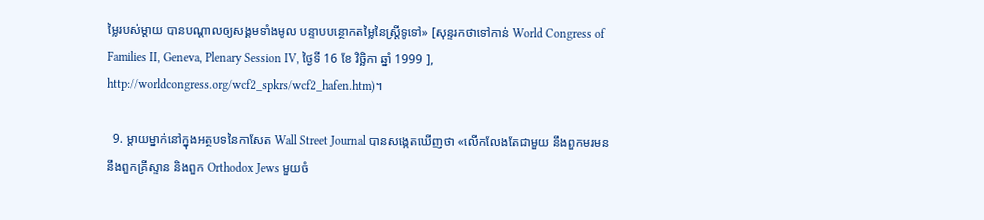ម្លៃរបស់ម្តាយ បានបណ្តាលឲ្យសង្គមទាំងមូល បន្ទាបបន្ថោកតម្លៃនៃស្ត្រីទូទៅ» [សុន្ទរកថាទៅកាន់ World Congress of Families II, Geneva, Plenary Session IV, ថ្ងៃទី 16 ខែ វិច្ឆិកា ឆ្នាំ 1999 ], http://worldcongress.org/wcf2_spkrs/wcf2_hafen.htm)។

  9. ម្តាយម្នាក់នៅក្នុងអត្ថបទនៃកាសែត Wall Street Journal បានសង្កេតឃើញថា «លើកលែងតែជាមួយ នឹងពួកមរមន នឹងពួកគ្រីស្ទាន និងពួក Orthodox Jews មួយចំ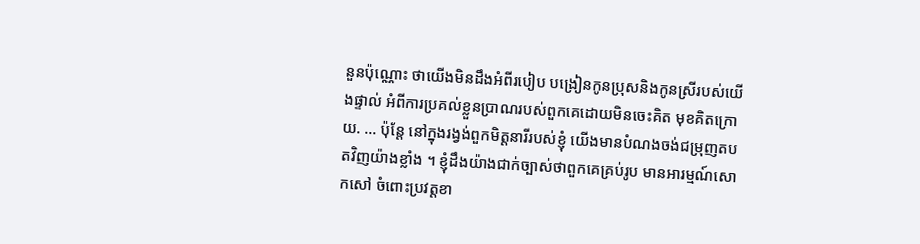នួនប៉ុណ្ណោះ ថាយើងមិនដឹងអំពីរបៀប បង្រៀនកូនប្រុសនិងកូនស្រីរបស់យើងផ្ទាល់ អំពីការប្រគល់ខ្លួនប្រាណរបស់ពួកគេដោយមិនចេះគិត មុខគិតក្រោយ. … ប៉ុន្តែ នៅក្នុងរង្វង់ពួកមិត្តនារីរបស់ខ្ញុំ យើងមានបំណងចង់ជម្រុញតបតវិញយ៉ាងខ្លាំង ។ ខ្ញុំដឹងយ៉ាងជាក់ច្បាស់ថាពួកគេគ្រប់រូប មានអារម្មណ៍សោកសៅ ចំពោះប្រវត្តខា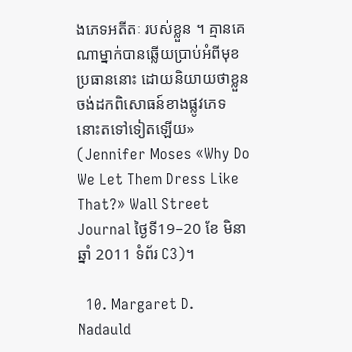ងភេទអតីតៈ របស់ខ្លួន ។ គ្មានគេណាម្នាក់បានឆ្លើយប្រាប់អំពីមុខប្រធាននោះ ដោយនិយាយថាខ្លួនចង់ដកពិសោធន៍ខាងផ្លូវភេទនោះតទៅទៀតឡើយ» (Jennifer Moses «Why Do We Let Them Dress Like That?» Wall Street Journal ថ្ងៃទី19–20 ខែ មិនា ឆ្នាំ 2011 ទំព័រ C3)។

  10. Margaret D. Nadauld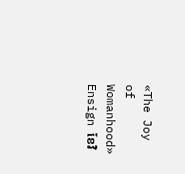«The Joy of Womanhood» Ensign ខែវិ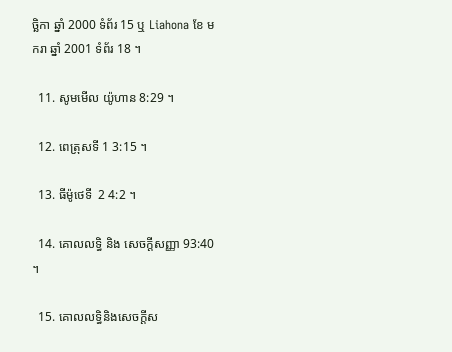ច្ឆិកា ឆ្នាំ 2000 ទំព័រ 15 ឬ Liahona ខែ មករា ឆ្នាំ 2001 ទំព័រ 18 ។

  11. សូមមើល យ៉ូហាន 8:29 ។

  12. ពេត្រុសទី 1 3:15 ។

  13. ធីម៉ូថេទី  2 4:2 ។

  14. គោលលទ្ធិ និង សេចក្តីសញ្ញា 93:40 ។

  15. គោលលទ្ធិនិងសេចក្តីស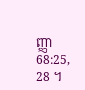ញ្ញា 68:25, 28 ។